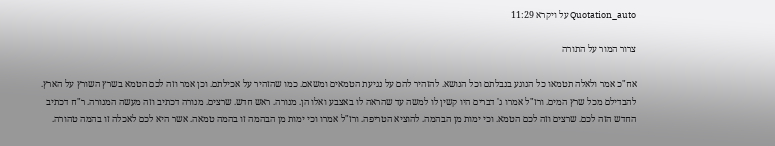Quotation_auto על ויקרא 11:29

צרור המור על התורה

אח"כ אמר ולאלה תטמאו כל הנוגע בנבלתם וכל הנושא. להזהיר להם על נגיעת הטמאים ומשאם. כמו שהזהיר על אכילתם. וכן אמר וזה לכם הטמא בשרץ השורץ על הארץ. להבדילם מכל שרץ המים. ורז"ל אמרו ג' דברים היו קשין לו למשה עד שהראה לו באצבע ואלו הן. מנורה. ראש חדש. שרצים. מנורה דכתיב וזה מעשה המנורה. ר"ח דכתיב החדש הזה לכם. שרצים וזה לכם הטמא. וכי ימות מן הבהמה. להוציא הטריפה. ורז"ל אמרו וכי ימות מן הבהמה זו בהמה טמאה. אשר היא לכם לאכלה זו בהמה טהורה.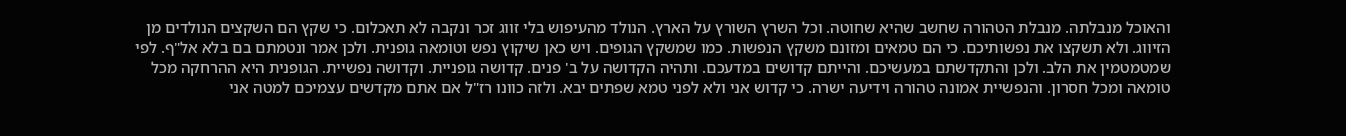והאוכל מנבלתה. מנבלת הטהורה שחשב שהיא שחוטה. וכל השרץ השורץ על הארץ. הנולד מהעיפוש בלי זווג זכר ונקבה לא תאכלום. כי שקץ הם השקצים הנולדים מן הזיווג. ולא תשקצו את נפשותיכם. כי הם טמאים ומזונם משקץ הנפשות. כמו שמשקץ הגופים. ויש כאן שיקוץ נפש וטומאה גופנית. ולכן אמר ונטמתם בם בלא אל"ף. לפי שמטמטמין את הלב. ולכן והתקדשתם במעשיכם. והייתם קדושים במדעכם. ותהיה הקדושה על ב' פנים. קדושה גופניית. וקדושה נפשיית. הגופנית היא ההרחקה מכל טומאה ומכל חסרון. והנפשיית אמונה טהורה וידיעה ישרה. כי קדוש אני ולא לפני טמא שפתים יבא. ולזה כוונו רז"ל אם אתם מקדשים עצמיכם למטה אני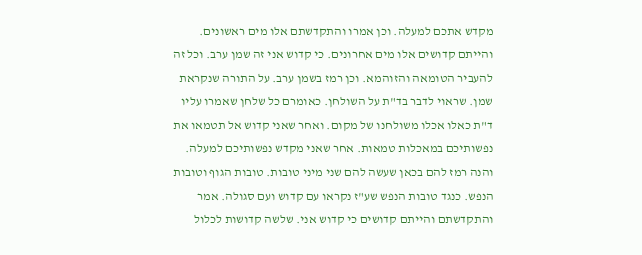מקדש אתכם למעלה. וכן אמרו והתקדשתם אלו מים ראשונים. והייתם קדושים אלו מים אחרונים. כי קדוש אני זה שמן ערב. וכל זה להעביר הטומאה והזוהמא. וכן רמז בשמן ערב. על התורה שנקראת שמן. שראוי לדבר בד"ת על השולחן. כאומרם כל שלחן שאמרו עליו ד"ת כאלו אכלו משולחנו של מקום. ואחר שאני קדוש אל תטמאו את נפשותיכם במאכלות טמאות. אחר שאני מקדש נפשותיכם למעלה. והנה רמז להם בכאן שעשה להם שני מיני טובות. טובות הגוף וטובות הנפש. כנגד טובות הנפש שע"ז נקראו עם קדוש ועם סגולה. אמר והתקדשתם והייתם קדושים כי קדוש אני. שלשה קדושות לכלול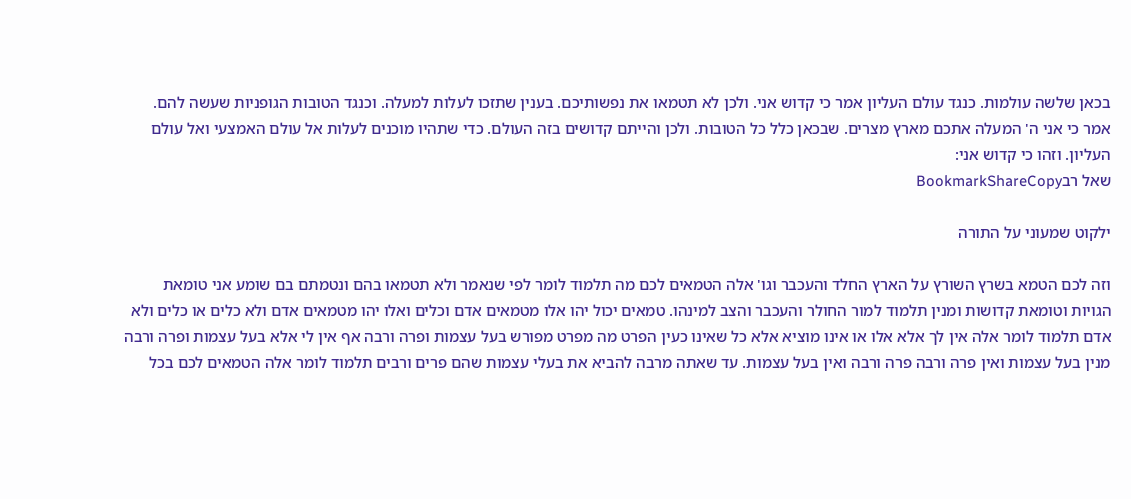בכאן שלשה עולמות. כנגד עולם העליון אמר כי קדוש אני. ולכן לא תטמאו את נפשותיכם. בענין שתזכו לעלות למעלה. וכנגד הטובות הגופניות שעשה להם. אמר כי אני ה' המעלה אתכם מארץ מצרים. שבכאן כלל כל הטובות. ולכן והייתם קדושים בזה העולם. כדי שתהיו מוכנים לעלות אל עולם האמצעי ואל עולם העליון. וזהו כי קדוש אני:
שאל רבBookmarkShareCopy

ילקוט שמעוני על התורה

וזה לכם הטמא בשרץ השורץ על הארץ החלד והעכבר וגו' אלה הטמאים לכם מה תלמוד לומר לפי שנאמר ולא תטמאו בהם ונטמתם בם שומע אני טומאת הגויות וטומאת קדושות ומנין תלמוד למור החולר והעכבר והצב למינהו. טמאים יכול יהו אלו מטמאים אדם וכלים ואלו יהו מטמאים אדם ולא כלים או כלים ולא אדם תלמוד לומר אלה אין לך אלא אלו או אינו מוציא אלא כל שאינו כעין הפרט מה מפרט מפורש בעל עצמות ופרה ורבה אף אין לי אלא בעל עצמות ופרה ורבה מנין בעל עצמות ואין פרה ורבה פרה ורבה ואין בעל עצמות. עד שאתה מרבה להביא את בעלי עצמות שהם פרים ורבים תלמוד לומר אלה הטמאים לכם בכל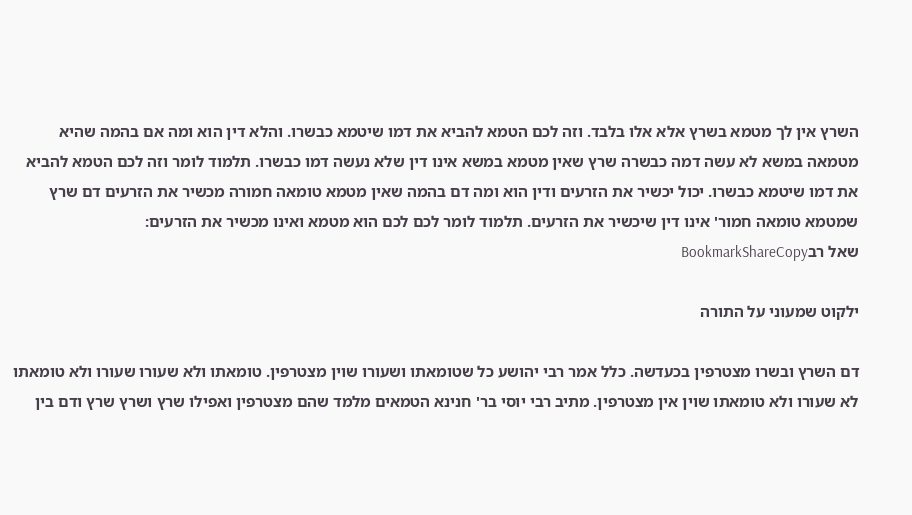השרץ אין לך מטמא בשרץ אלא אלו בלבד. וזה לכם הטמא להביא את דמו שיטמא כבשרו. והלא דין הוא ומה אם בהמה שהיא מטמאה במשא לא עשה דמה כבשרה שרץ שאין מטמא במשא אינו דין שלא נעשה דמו כבשרו. תלמוד לומר וזה לכם הטמא להביא את דמו שיטמא כבשרו. יכול יכשיר את הזרעים ודין הוא ומה דם בהמה שאין מטמא טומאה חמורה מכשיר את הזרעים דם שרץ שמטמא טומאה חמור' אינו דין שיכשיר את הזרעים. תלמוד לומר לכם לכם הוא מטמא ואינו מכשיר את הזרעים:
שאל רבBookmarkShareCopy

ילקוט שמעוני על התורה

דם השרץ ובשרו מצטרפין בכעדשה. כלל אמר רבי יהושע כל שטומאתו ושעורו שוין מצטרפין. טומאתו ולא שעורו שעורו ולא טומאתו לא שעורו ולא טומאתו שוין אין מצטרפין. מתיב רבי יוסי בר' חנינא הטמאים מלמד שהם מצטרפין ואפילו שרץ ושרץ שרץ ודם בין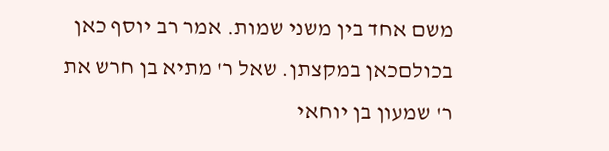משם אחד בין משני שמות. אמר רב יוסף כאן בכולםכאן במקצתן. שאל ר' מתיא בן חרש את ר' שמעון בן יוחאי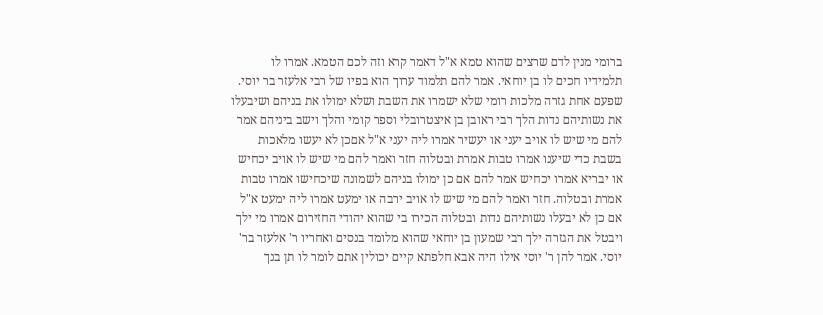ברומי מנין לדם שרצים שהוא טמא א"ל דאמר קרא וזה לכם הטמא. אמרו לו תלמידיו חכים לו בן יוחאי. אמר להם תלמוד ערוך הוא בפיו של רבי אלעזר בר יוסי. שפעם אחת גזרה מלכות רומי שלא ישמרו את השבת ושלא ימולו את בניהם ושיבעלו את נשותיהם נדות הלך רבי ראובן בן איצטרובלי וספר קומי והלך וישב ביניהם אמר להם מי שיש לו אויב יעני או יעשיר אמרו ליה יעני א"ל אםכן לא יעשו מלאכות בשבת כדי שיענו אמרו טבות אמרת ובטלוה חזר ואמר להם מי שיש לו אויב יכחיש או יבריא אמרו יכחיש אמר להם אם כן ימולו בניהם לשמונה שיכחישו אמרו טבות אמרת ובטלוה. חזר ואמר להם מי שיש לו אויב ירבה או ימעט אמרו ליה ימעט א"ל אם כן לא יבעלו נשותיהם נדות ובטלוה הכירו בי שהוא יהודי החזירום אמרו מי ילך ויבטל את הגזרה ילך רבי שמעון בן יוחאי שהוא מלומד בנסים ואחריו ר' אלעזר בר' יוסי. אמר להן ר' יוסי אילו היה אבא חלפתא קיים יכולין אתם לומר לו תן בנך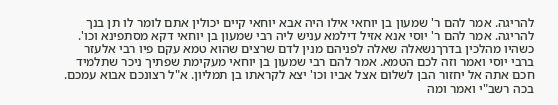להריגה. אמר להם ר' שמעון בן יוחאי אילו היה אבא יוחאי קיים יכולין אתם לומר לו תן בנך להריגה. אמר להם ר' יוסי אנא אזיל דילמא עניש ליה רבי שמעון בן יוחאי דקא מסתפינא וכו'. כשהיו מהלכין בדרךנשאלה שאלה לפניהם מנין לדם שרצים שהוא טמא עקם פיו רבי אלעזר ברבי יוסי ואמר וזה לכם הטמא. אמר להם רבי שמעון בן יוחאי מעקימת שפתיך ניכר שתלמיד חכם אתה אל יחזור הבן לשלום אצל אביו וכו' יצא לקראתו בן תמליון. א"ל רצונכם אבוא עמכם. בכה רשב"י ואמר ומה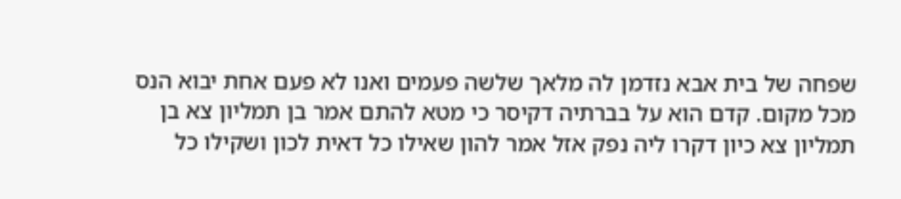שפחה של בית אבא נזדמן לה מלאך שלשה פעמים ואנו לא פעם אחת יבוא הנס מכל מקום. קדם הוא על בברתיה דקיסר כי מטא להתם אמר בן תמליון צא בן תמליון צא כיון דקרו ליה נפק אזל אמר להון שאילו כל דאית לכון ושקילו כל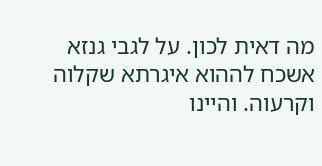מה דאית לכון. על לגבי גנזא אשכח לההוא איגרתא שקלוה וקרעוה. והיינו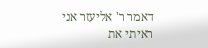דאמר ר' אליעזר אני ראיתי את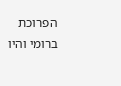הפרוכת ברומי והיו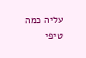עליה כמה טיפי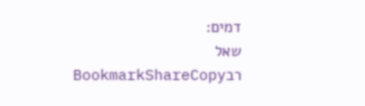דמים:
שאל רבBookmarkShareCopy